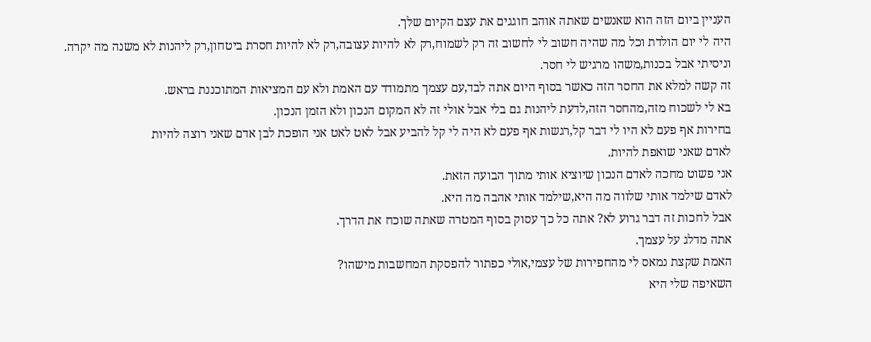העניין ביום הזה הוא שאנשים שאתה אוהב חוגגים את עצם הקיום שלך.
היה לי יום הולדת וכל מה שהיה חשוב לי לחשוב זה רק לשמוח,רק לא להיות עצובה,רק לא להיות חסרת ביטחון,רק ליהנות לא משנה מה יקרה.
וניסיתי אבל בכנות,משהו מרגיש לי חסר.
זה קשה למלא את החסר הזה כאשר בסוף היום אתה לבד,עם עצמך מתמודד עם האמת ולא עם המציאות המתוכננת בראש.
בא לי לשכוח מזה,מהחסר הזה,לדעת ליהנות גם בלי אבל אולי זה לא המקום הנכון ולא הזמן הנכון.
בחירות אף פעם לא היו לי דבר קל,רגשות אף פעם לא היה לי קל להביע אבל לאט לאט אני הופכת לבן אדם שאני רוצה להיות
לאדם שאני שואפת להיות.
אני פשוט מחכה לאדם הנכון שיוציא אותי מתוך הבועה הזאת.
לאדם שילמד אותי שלווה מה היא,שילמד אותי אהבה מה היא.
אבל לחכות זה דבר גרוע לא? אתה כל כך עסוק בסוף המטרה שאתה שוכח את הדרך.
אתה מדלג על עצמך.
האמת שקצת נמאס לי מהחפירות של עצמי,אולי כפתור להפסקת המחשבות מישהו?
השאיפה שלי היא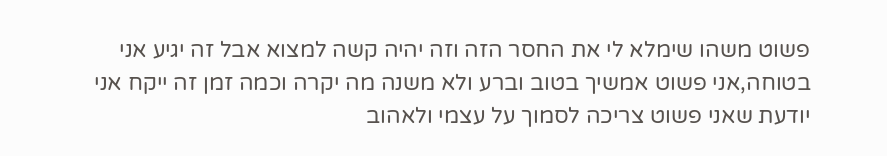פשוט משהו שימלא לי את החסר הזה וזה יהיה קשה למצוא אבל זה יגיע אני בטוחה,אני פשוט אמשיך בטוב וברע ולא משנה מה יקרה וכמה זמן זה ייקח אני יודעת שאני פשוט צריכה לסמוך על עצמי ולאהוב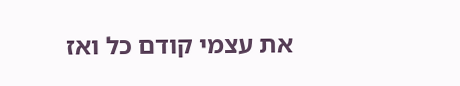את עצמי קודם כל ואז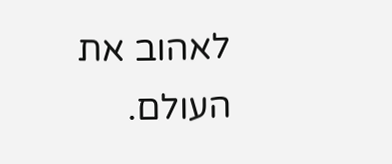לאהוב את העולם.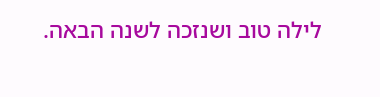לילה טוב ושנזכה לשנה הבאה.